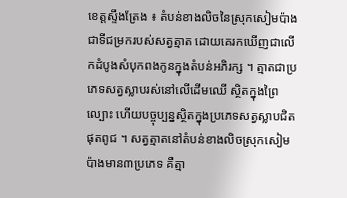ខេត្តស្ទឹងត្រែង ៖ តំបន់ខាងលិចនៃស្រុកសៀមប៉ាងជាទីជម្រករបស់សត្វត្មាត ដោយគេរកឃើញជាលើកដំបូងសំបុកពងកូនក្នុងតំបន់អភិរក្ស ។ ត្មាតជាប្រភេទសត្វស្លាបរស់នៅលើដើមឈើ ស្ថិតក្នុងព្រៃល្បោះ ហើយបច្ចុប្បន្នស្ថិតក្នុងប្រភេទសត្វស្លាបជិតផុតពូជ ។ សត្វត្មាតនៅតំបន់ខាងលិចស្រុកសៀមប៉ាងមាន៣ប្រភេទ គឺត្មា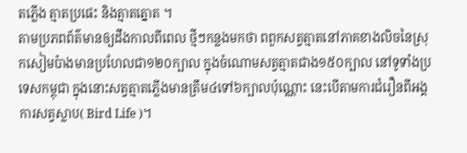តភ្លើង ត្មាតប្រផេះ និងត្មាតត្នោត ។
តាមប្រភពព័ត៌មានឲ្យដឹងកាលពីពេល ថ្មីៗកន្លងមកថា ពពួកសត្វត្មាតនៅភាគខាងលិចនៃស្រុកសៀមប៉ាងមានប្រហែលជា១២០ក្បាល ក្នុងចំណោមសត្វត្មាតជាង១៥០ក្បាល នៅទូទាំងប្រទេសកម្ពុជា ក្នុងនោះសត្វត្មាតភ្លើងមានត្រឹម៤ទៅ៦ក្បាលប៉ុណ្ណោះ នេះបើតាមការជំរឿនពីអង្គការសត្វស្លាប( Bird Life )។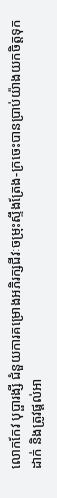លោកកែវ បុប្ផារង្សី ជំនួយការគម្រោងអភិរក្សជីវៈចម្រុះស្ទឹងត្រែង-ក្រចេះបានប្រាប់យ៉ាងយកចិត្តទុកដាក់ និងត្រូវផ្តល់អា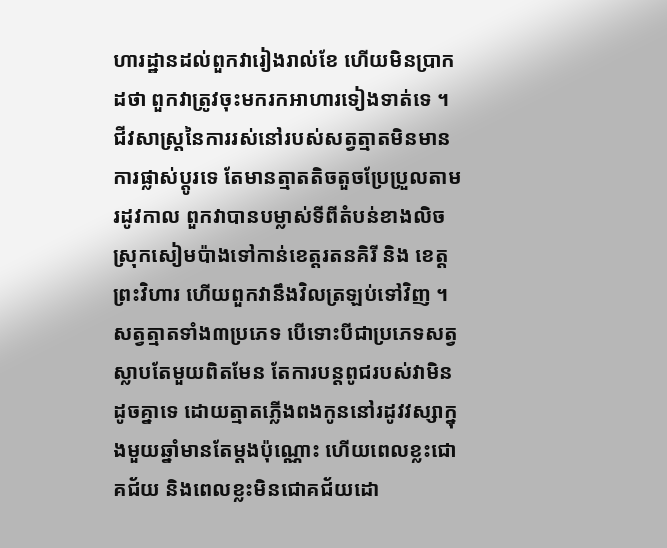ហារដ្ឋានដល់ពួកវារៀងរាល់ខែ ហើយមិនប្រាកដថា ពួកវាត្រូវចុះមករកអាហារទៀងទាត់ទេ ។ ជីវសាស្ត្រនៃការរស់នៅរបស់សត្វត្មាតមិនមានការផ្លាស់ប្តូរទេ តែមានត្មាតតិចតួចប្រែប្រួលតាមរដូវកាល ពួកវាបានបម្លាស់ទីពីតំបន់ខាងលិចស្រុកសៀមប៉ាងទៅកាន់ខេត្តរតនគិរី និង ខេត្តព្រះវិហារ ហើយពួកវានឹងវិលត្រឡប់ទៅវិញ ។
សត្វត្មាតទាំង៣ប្រភេទ បើទោះបីជាប្រភេទសត្វស្លាបតែមួយពិតមែន តែការបន្តពូជរបស់វាមិនដូចគ្នាទេ ដោយត្មាតភ្លើងពងកូននៅរដូវវស្សាក្នុងមួយឆ្នាំមានតែម្តងប៉ុណ្ណោះ ហើយពេលខ្លះជោគជ័យ និងពេលខ្លះមិនជោគជ័យដោ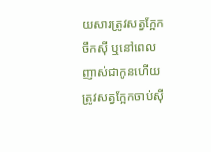យសារត្រូវសត្វក្អែកចឹកស៊ី ឬនៅពេលញាស់ជាកូនហើយត្រូវសត្វក្អែកចាប់ស៊ី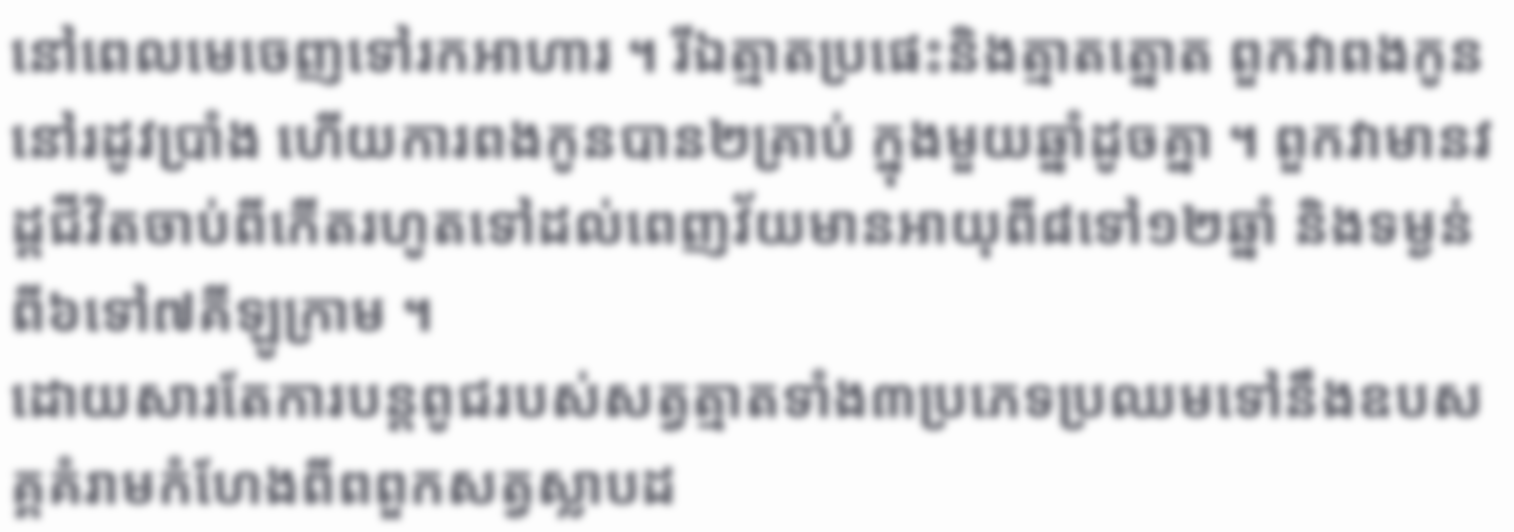នៅពេលមេចេញទៅរកអាហារ ។ រីឯត្មាតប្រផេះនិងត្មាតត្នោត ពួកវាពងកូននៅរដូវប្រាំង ហើយការពងកូនបាន២គ្រាប់ ក្នុងមួយឆ្នាំដូចគ្នា ។ ពួកវាមានវដ្តជីវិតចាប់ពីកើតរហូតទៅដល់ពេញវ័យមានអាយុពី៨ទៅ១២ឆ្នាំ និងទម្ងន់ពី៦ទៅ៧គីឡូក្រាម ។
ដោយសារតែការបន្តពូជរបស់សត្វត្មាតទាំង៣ប្រភេទប្រឈមទៅនឹងឧបសគ្គគំរាមកំហែងពីពពួកសត្វស្លាបដ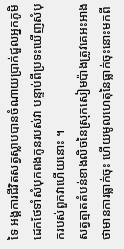ទៃ អង្គការជីវិតសត្វស្លាបបានចំណាយប្រាក់ជួលអ្នកភូមិដេកថែទាំសំបុកពងកូនរបស់វា បន្ទាប់ពីប្រទះឃើញសំបុករបស់ពួកវាហើយនោះ ។
សត្វត្មាតតំបន់ខាងលិចនៃស្រុកសៀមប៉ាងត្រូវគេអះអាងថាមានការធ្លាក់ចុះ ហើយមូលហេតុនៃធ្លាក់ចុះនោះមកពី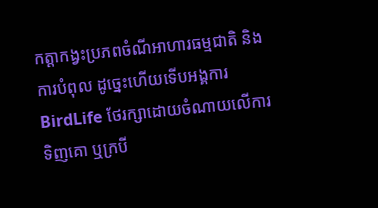កត្តាកង្វះប្រភពចំណីអាហារធម្មជាតិ និងការបំពុល ដូច្នេះហើយទើបអង្គការ BirdLife ថែរក្សាដោយចំណាយលើការទិញគោ ឬក្របី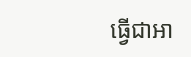ធ្វើជាអា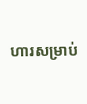ហារសម្រាប់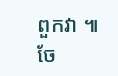ពួកវា ៕
ចែ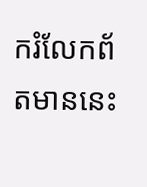ករំលែកព័តមាននេះ